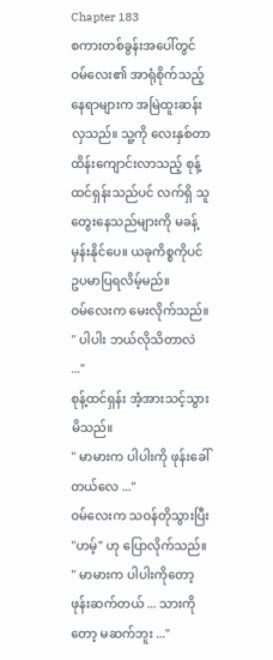Chapter 183
စကားတစ်ခွန်းအပေါ်တွင် ဝမ်လေး၏ အာရုံစိုက်သည့် နေရာများက အမြဲထူးဆန်းလှသည်။ သူ့ကို လေးနှစ်တာ ထိန်းကျောင်းလာသည့် စုန့်ထင်ရှန်းသည်ပင် လက်ရှိ သူတွေးနေသည်များကို မခန့်မှန်းနိုင်ပေ။ ယခုကိစ္စကိုပင် ဥပမာပြရလိမ့်မည်။
ဝမ်လေးက မေးလိုက်သည်။
" ပါပါး ဘယ်လိုသိတာလဲ ..."
စုန့်ထင်ရှန်း အံ့အားသင့်သွားမိသည်။
" မာမားက ပါပါးကို ဖုန်းခေါ်တယ်လေ ..."
ဝမ်လေးက သဝန်တိုသွားပြီး "ဟမ့်" ဟု ပြောလိုက်သည်။
" မာမားက ပါပါးကိုတော့ ဖုန်းဆက်တယ် ... သားကိုတော့ မဆက်ဘူး ..."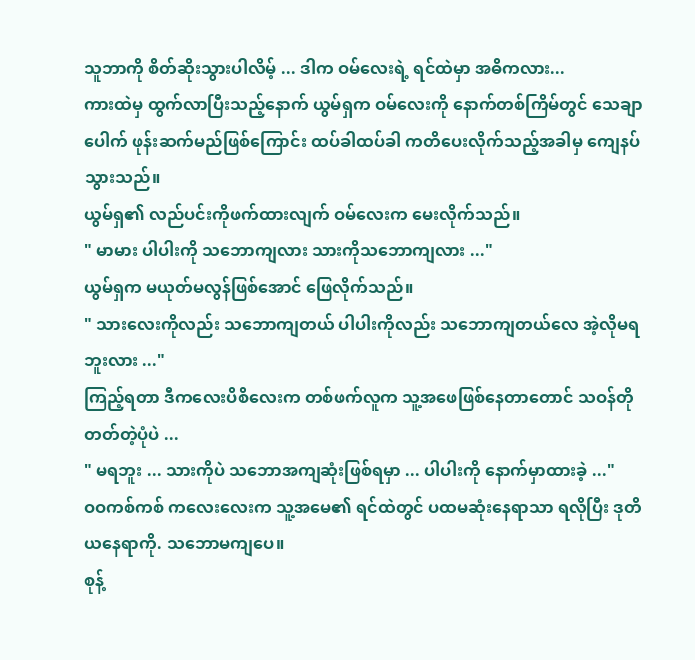သူဘာကို စိတ်ဆိုးသွားပါလိမ့် ... ဒါက ဝမ်လေးရဲ့ ရင်ထဲမှာ အဓိကလား...
ကားထဲမှ ထွက်လာပြီးသည့်နောက် ယွမ်ရှက ဝမ်လေးကို နောက်တစ်ကြိမ်တွင် သေချာပေါက် ဖုန်းဆက်မည်ဖြစ်ကြောင်း ထပ်ခါထပ်ခါ ကတိပေးလိုက်သည့်အခါမှ ကျေနပ်သွားသည်။
ယွမ်ရှ၏ လည်ပင်းကိုဖက်ထားလျက် ဝမ်လေးက မေးလိုက်သည်။
" မာမား ပါပါးကို သဘောကျလား သားကိုသဘောကျလား ..."
ယွမ်ရှက မယုတ်မလွန်ဖြစ်အောင် ဖြေလိုက်သည်။
" သားလေးကိုလည်း သဘောကျတယ် ပါပါးကိုလည်း သဘောကျတယ်လေ အဲ့လိုမရဘူးလား ..."
ကြည့်ရတာ ဒီကလေးပိစိလေးက တစ်ဖက်လူက သူ့အဖေဖြစ်နေတာတောင် သဝန်တိုတတ်တဲ့ပုံပဲ ...
" မရဘူး ... သားကိုပဲ သဘောအကျဆုံးဖြစ်ရမှာ ... ပါပါးကို နောက်မှာထားခဲ့ ..."
ဝဝကစ်ကစ် ကလေးလေးက သူ့အမေ၏ ရင်ထဲတွင် ပထမဆုံးနေရာသာ ရလိုပြီး ဒုတိယနေရာကို. သဘောမကျပေ။
စုန့်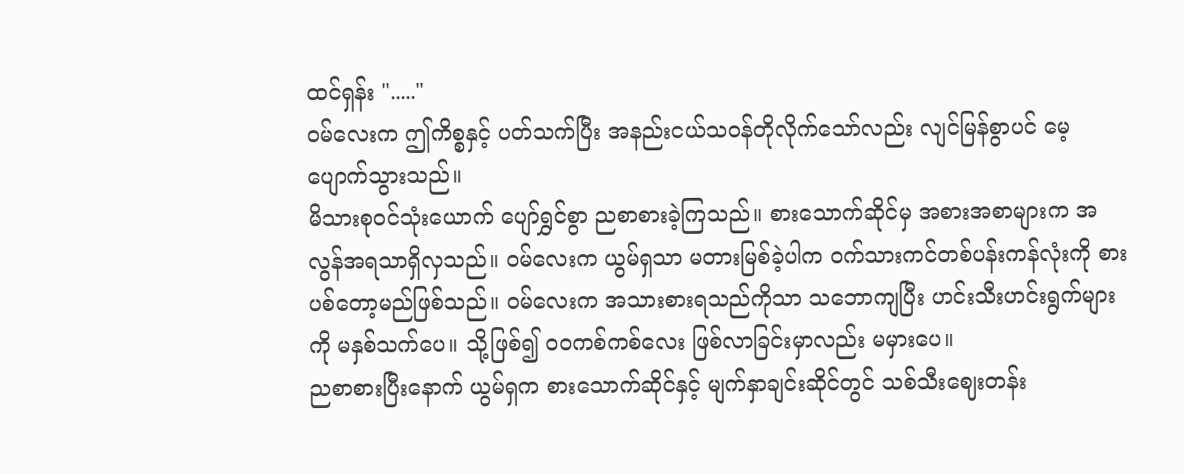ထင်ရှန်း "....."
ဝမ်လေးက ဤကိစ္စနှင့် ပတ်သက်ပြီး အနည်းငယ်သဝန်တိုလိုက်သော်လည်း လျင်မြန်စွာပင် မေ့ပျောက်သွားသည်။
မိသားစုဝင်သုံးယောက် ပျော်ရွှင်စွာ ညစာစားခဲ့ကြသည်။ စားသောက်ဆိုင်မှ အစားအစာများက အလွန်အရသာရှိလှသည်။ ဝမ်လေးက ယွမ်ရှသာ မတားမြစ်ခဲ့ပါက ဝက်သားကင်တစ်ပန်းကန်လုံးကို စားပစ်တော့မည်ဖြစ်သည်။ ဝမ်လေးက အသားစားရသည်ကိုသာ သဘောကျပြီး ဟင်းသီးဟင်းရွက်များကို မနှစ်သက်ပေ။ သို့ဖြစ်၍ ဝဝကစ်ကစ်လေး ဖြစ်လာခြင်းမှာလည်း မမှားပေ။
ညစာစားပြီးနောက် ယွမ်ရှက စားသောက်ဆိုင်နှင့် မျက်နှာချင်းဆိုင်တွင် သစ်သီးဈေးတန်း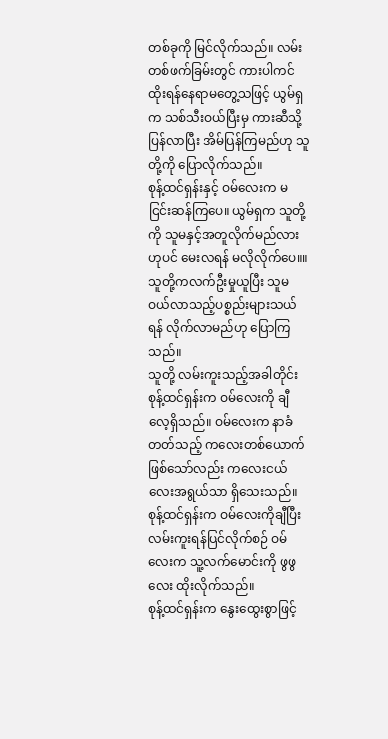တစ်ခုကို မြင်လိုက်သည်။ လမ်းတစ်ဖက်ခြမ်းတွင် ကားပါကင်ထိုးရန်နေရာမတွေ့သဖြင့် ယွမ်ရှက သစ်သီးဝယ်ပြီးမှ ကားဆီသို့ပြန်လာပြီး အိမ်ပြန်ကြမည်ဟု သူတို့ကို ပြောလိုက်သည်။
စုန့်ထင်ရှန်းနှင့် ဝမ်လေးက မငြင်းဆန်ကြပေ။ ယွမ်ရှက သူတို့ကို သူမနှင့်အတူလိုက်မည်လားဟုပင် မေးလရန် မလိုလိုက်ပေ။။ သူတို့ကလက်ဦးမှုယူပြီး သူမဝယ်လာသည့်ပစ္စည်းများသယ်ရန် လိုက်လာမည်ဟု ပြောကြသည်။
သူတို့ လမ်းကူးသည့်အခါတိုင်း စုန့်ထင်ရှန်းက ဝမ်လေးကို ချီလေ့ရှိသည်။ ဝမ်လေးက နာခံတတ်သည့် ကလေးတစ်ယောက်ဖြစ်သော်လည်း ကလေးငယ်လေးအရွယ်သာ ရှိသေးသည်။ စုန့်ထင်ရှန်းက ဝမ်လေးကိုချီပြီး လမ်းကူးရန်ပြင်လိုက်စဉ် ဝမ်လေးက သူ့လက်မောင်းကို ဖွဖွလေး ထိုးလိုက်သည်။
စုန့်ထင်ရှန်းက နွေးထွေးစွာဖြင့်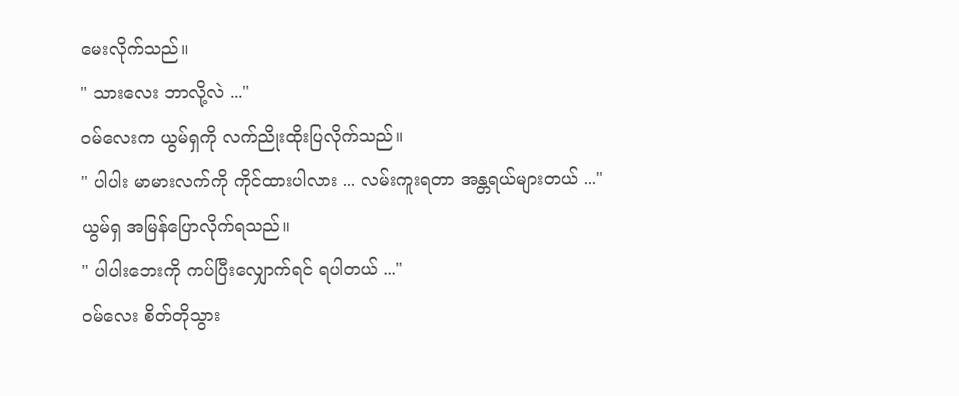မေးလိုက်သည်။
" သားလေး ဘာလို့လဲ ..."
ဝမ်လေးက ယွမ်ရှကို လက်ညိုးထိုးပြလိုက်သည်။
" ပါပါး မာမားလက်ကို ကိုင်ထားပါလား ... လမ်းကူးရတာ အန္တရယ်များတယ် ..."
ယွမ်ရှ အမြန်ပြောလိုက်ရသည်။
" ပါပါးဘေးကို ကပ်ပြီးလျှောက်ရင် ရပါတယ် ..."
ဝမ်လေး စိတ်တိုသွား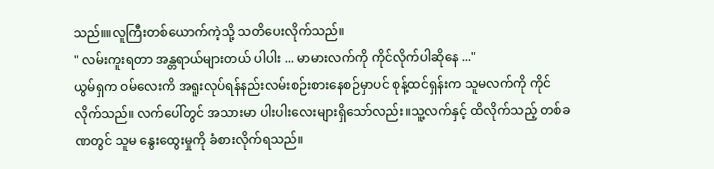သည်။။လူကြီးတစ်ယောက်ကဲ့သို့ သတိပေးလိုက်သည်။
" လမ်းကူးရတာ အန္တရာယ်များတယ် ပါပါး ... မာမားလက်ကို ကိုင်လိုက်ပါဆိုနေ ..."
ယွမ်ရှက ဝမ်လေးကိ အရူးလုပ်ရန်နည်းလမ်းစဉ်းစားနေစဉ်မှာပင် စုန့်ထင်ရှန်းက သူမလက်ကို ကိုင်လိုက်သည်။ လက်ပေါ်တွင် အသားမာ ပါးပါးလေးများရှိသော်လည်း။သူ့လက်နှင့် ထိလိုက်သည့် တစ်ခဏတွင် သူမ နွေးထွေးမှုကို ခံစားလိုက်ရသည်။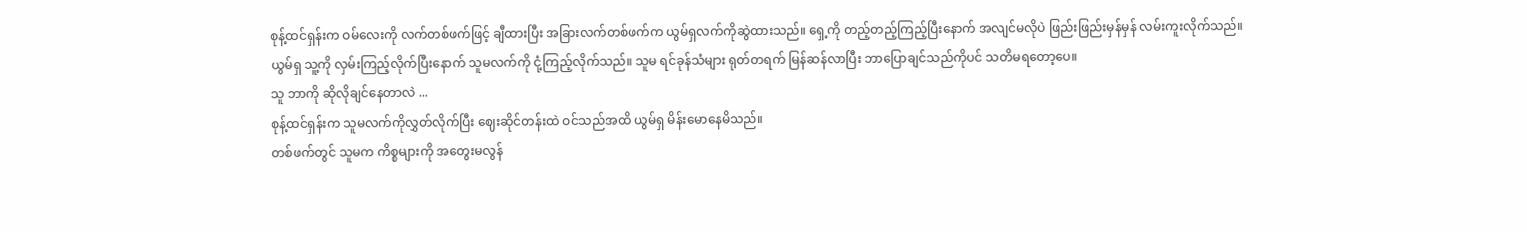စုန့်ထင်ရှန်းက ဝမ်လေးကို လက်တစ်ဖက်ဖြင့် ချီထားပြီး အခြားလက်တစ်ဖက်က ယွမ်ရှလက်ကိုဆွဲထားသည်။ ရှေ့ကို တည့်တည့်ကြည့်ပြီးနောက် အလျင်မလိုပဲ ဖြည်းဖြည်းမှန်မှန် လမ်းကူးလိုက်သည်။
ယွမ်ရှ သူ့ကို လှမ်းကြည့်လိုက်ပြီးနောက် သူမလက်ကို ငုံ့ကြည့်လိုက်သည်။ သူမ ရင်ခုန်သံများ ရုတ်တရက် မြန်ဆန်လာပြီး ဘာပြောချင်သည်ကိုပင် သတိမရတော့ပေ။
သူ ဘာကို ဆိုလိုချင်နေတာလဲ ...
စုန့်ထင်ရှန်းက သူမလက်ကိုလွှတ်လိုက်ပြီး ဈေးဆိုင်တန်းထဲ ဝင်သည်အထိ ယွမ်ရှ မိန်းမောနေမိသည်။
တစ်ဖက်တွင် သူမက ကိစ္စများကို အတွေးမလွန်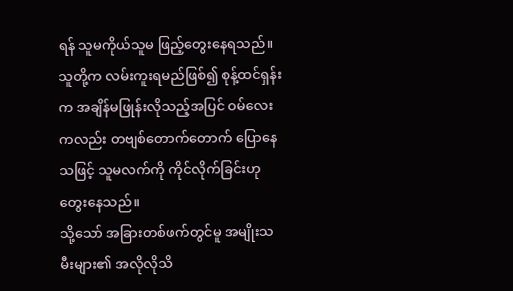ရန် သူမကိုယ်သူမ ဖြည့်တွေးနေရသည်။ သူတို့က လမ်းကူးရမည်ဖြစ်၍ စုန့်ထင်ရှန်းက အချိန်မဖြုန်းလိုသည့်အပြင် ဝမ်လေးကလည်း တဗျစ်တောက်တောက် ပြောနေသဖြင့် သူမလက်ကို ကိုင်လိုက်ခြင်းဟု တွေးနေသည်။
သို့သော် အခြားတစ်ဖက်တွင်မူ အမျိုးသမီးများ၏ အလိုလိုသိ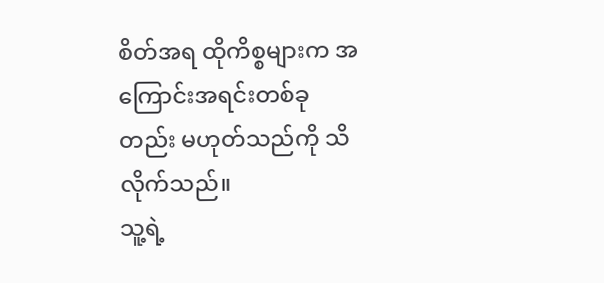စိတ်အရ ထိုကိစ္စများက အကြောင်းအရင်းတစ်ခုတည်း မဟုတ်သည်ကို သိလိုက်သည်။
သူ့ရဲ့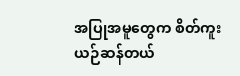အပြုအမူတွေက စိတ်ကူးယဉ်ဆန်တယ်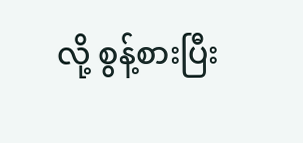လို့ စွန့်စားပြီး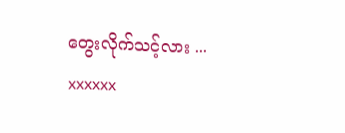တွေးလိုက်သင့်လား ...
xxxxxx